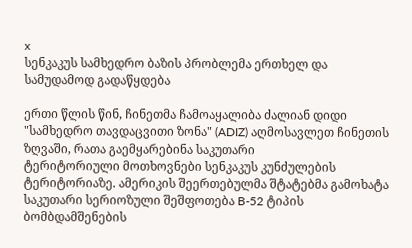x
სენკაკუს სამხედრო ბაზის პრობლემა ერთხელ და სამუდამოდ გადაწყდება

ერთი წლის წინ, ჩინეთმა ჩამოაყალიბა ძალიან დიდი "სამხედრო თავდაცვითი ზონა" (ADIZ) აღმოსავლეთ ჩინეთის ზღვაში, რათა გაემყარებინა საკუთარი
ტერიტორიული მოთხოვნები სენკაკუს კუნძულების ტერიტორიაზე. ამერიკის შეერთებულმა შტატებმა გამოხატა საკუთარი სერიოზული შეშფოთება B-52 ტიპის ბომბდამშენების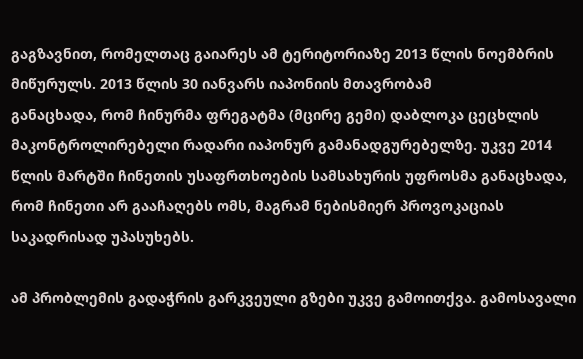გაგზავნით, რომელთაც გაიარეს ამ ტერიტორიაზე 2013 წლის ნოემბრის მიწურულს. 2013 წლის 30 იანვარს იაპონიის მთავრობამ
განაცხადა, რომ ჩინურმა ფრეგატმა (მცირე გემი) დაბლოკა ცეცხლის მაკონტროლირებელი რადარი იაპონურ გამანადგურებელზე. უკვე 2014 წლის მარტში ჩინეთის უსაფრთხოების სამსახურის უფროსმა განაცხადა, რომ ჩინეთი არ გააჩაღებს ომს, მაგრამ ნებისმიერ პროვოკაციას საკადრისად უპასუხებს.

ამ პრობლემის გადაჭრის გარკვეული გზები უკვე გამოითქვა. გამოსავალი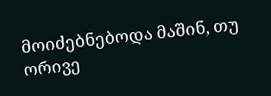მოიძებნებოდა მაშინ, თუ ორივე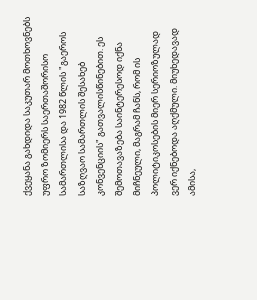ქვეყანა გახდიდა საკუთარ მოთხოვნებს უფრო ზომიერს საერთაშორისო სამართლისა და 1982 წლის "გაეროს საზღვაო სამართლის შესახებ კონვენციის" გათვალისწინებით. ეს შემოთავაზება საინტერესოდ იქნა მიჩნეული, მაგრამ ჩანს, რომ ის პოლიტიკოსების მიერ სერიოზულად ვერ იქნებოდა აღქმული. მიუხედავად ამისა,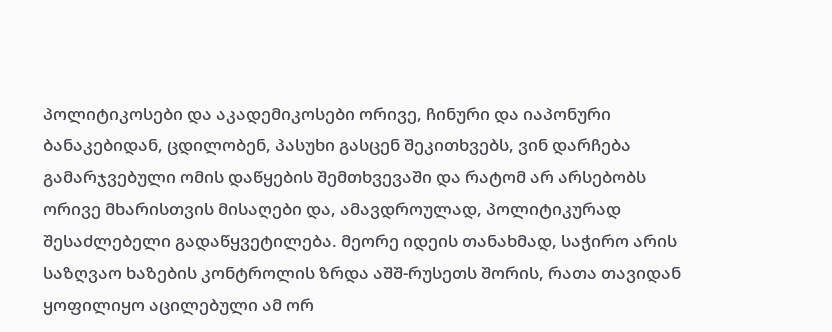პოლიტიკოსები და აკადემიკოსები ორივე, ჩინური და იაპონური
ბანაკებიდან, ცდილობენ, პასუხი გასცენ შეკითხვებს, ვინ დარჩება გამარჯვებული ომის დაწყების შემთხვევაში და რატომ არ არსებობს ორივე მხარისთვის მისაღები და, ამავდროულად, პოლიტიკურად შესაძლებელი გადაწყვეტილება. მეორე იდეის თანახმად, საჭირო არის საზღვაო ხაზების კონტროლის ზრდა აშშ-რუსეთს შორის, რათა თავიდან ყოფილიყო აცილებული ამ ორ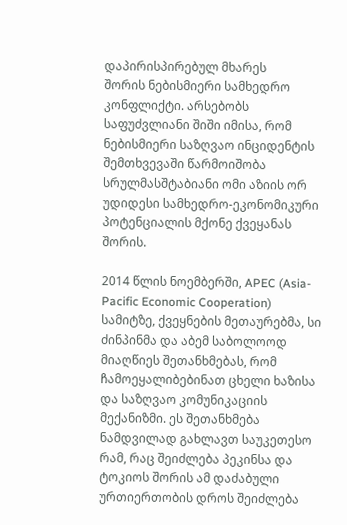დაპირისპირებულ მხარეს
შორის ნებისმიერი სამხედრო კონფლიქტი. არსებობს საფუძვლიანი შიში იმისა, რომ ნებისმიერი საზღვაო ინციდენტის შემთხვევაში წარმოიშობა სრულმასშტაბიანი ომი აზიის ორ უდიდესი სამხედრო-ეკონომიკური პოტენციალის მქონე ქვეყანას შორის.

2014 წლის ნოემბერში, APEC (Asia-Pacific Economic Cooperation) სამიტზე, ქვეყნების მეთაურებმა, სი ძინპინმა და აბემ საბოლოოდ მიაღწიეს შეთანხმებას, რომ ჩამოეყალიბებინათ ცხელი ხაზისა და საზღვაო კომუნიკაციის მექანიზმი. ეს შეთანხმება ნამდვილად გახლავთ საუკეთესო რამ, რაც შეიძლება პეკინსა და ტოკიოს შორის ამ დაძაბული ურთიერთობის დროს შეიძლება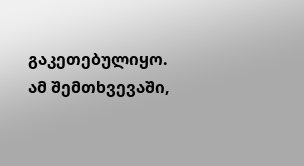გაკეთებულიყო. ამ შემთხვევაში,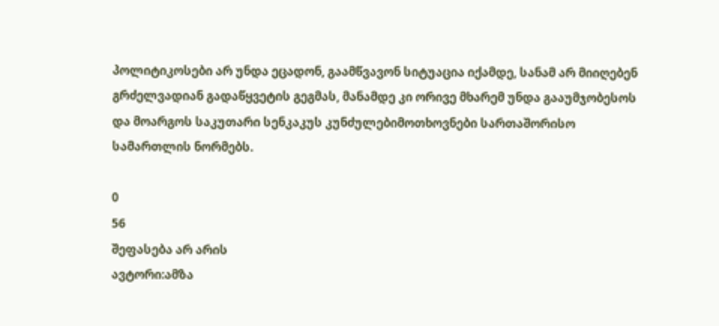პოლიტიკოსები არ უნდა ეცადონ, გაამწვავონ სიტუაცია იქამდე, სანამ არ მიიღებენ გრძელვადიან გადაწყვეტის გეგმას, მანამდე კი ორივე მხარემ უნდა გააუმჯობესოს და მოარგოს საკუთარი სენკაკუს კუნძულებიმოთხოვნები სართაშორისო სამართლის ნორმებს.

0
56
შეფასება არ არის
ავტორი:ამზა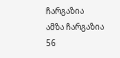ჩარგაზია
ამზა ჩარგაზია
56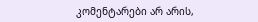კომენტარები არ არის,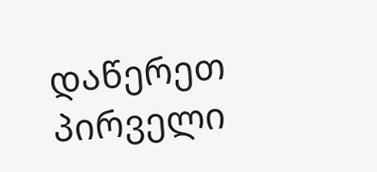დაწერეთ პირველი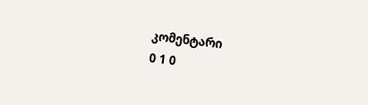კომენტარი
0 1 0